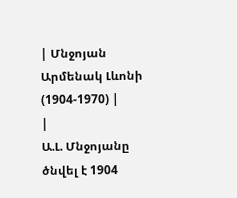| Մնջոյան Արմենակ Լևոնի (1904-1970) |
|
Ա.Լ. Մնջոյանը ծնվել է 1904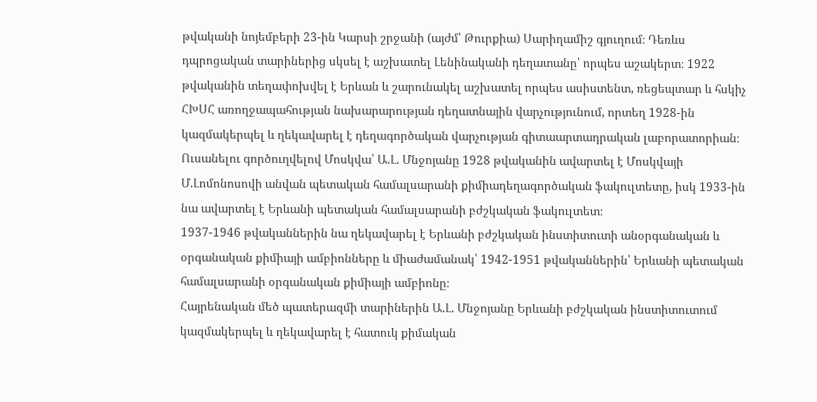թվականի նոյեմբերի 23-ին Կարսի շրջանի (այժմ՝ Թուրքիա) Սարիղամիշ գյուղում։ Դեռևս դպրոցական տարիներից սկսել է աշխատել Լենինականի դեղատանը՝ որպես աշակերտ։ 1922 թվականին տեղափոխվել է Երևան և շարունակել աշխատել որպես ասիստենտ, ռեցեպտար և հսկիչ ՀԽՍՀ առողջապահության նախարարության դեղատնային վարչությունում, որտեղ 1928-ին կազմակերպել և ղեկավարել է դեղագործական վարչության գիտաարտադրական լաբորատորիան։
Ուսանելու գործուղվելով Մոսկվա՝ Ա.Լ. Մնջոյանը 1928 թվականին ավարտել է Մոսկվայի Մ.Լոմոնոսովի անվան պետական համալսարանի քիմիադեղագործական ֆակուլտետը, իսկ 1933-ին նա ավարտել է Երևանի պետական համալսարանի բժշկական ֆակուլտետ։
1937-1946 թվականներին նա ղեկավարել է Երևանի բժշկական ինստիտուտի անօրգանական և օրգանական քիմիայի ամբիոնները և միաժամանակ՝ 1942-1951 թվականներին՝ Երևանի պետական համալսարանի օրգանական քիմիայի ամբիոնը։
Հայրենական մեծ պատերազմի տարիներին Ա.Լ. Մնջոյանը Երևանի բժշկական ինստիտուտում կազմակերպել և ղեկավարել է հատուկ քիմական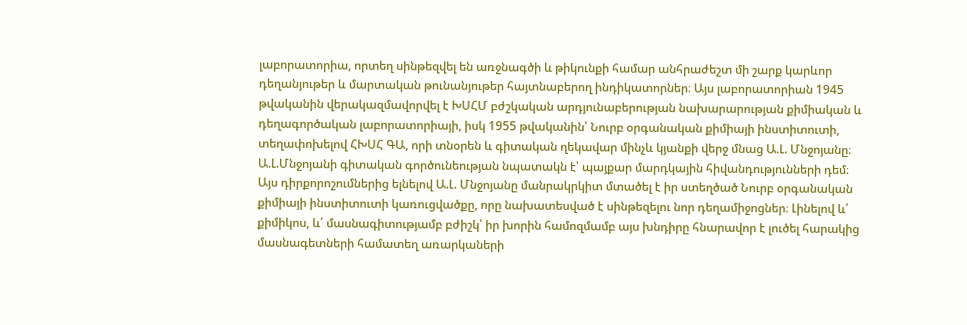լաբորատորիա, որտեղ սինթեզվել են առջնագծի և թիկունքի համար անհրաժեշտ մի շարք կարևոր դեղանյութեր և մարտական թունանյութեր հայտնաբերող ինդիկատորներ։ Այս լաբորատորիան 1945 թվականին վերակազմավորվել է ԽՍՀՄ բժշկական արդյունաբերության նախարարության քիմիական և դեղագործական լաբորատորիայի, իսկ 1955 թվականին՝ Նուրբ օրգանական քիմիայի ինստիտուտի, տեղափոխելով ՀԽՍՀ ԳԱ, որի տնօրեն և գիտական ղեկավար մինչև կյանքի վերջ մնաց Ա.Լ. Մնջոյանը։
Ա.Լ.Մնջոյանի գիտական գործունեության նպատակն է՝ պայքար մարդկային հիվանդությունների դեմ։ Այս դիրքորոշումներից ելնելով Ա.Լ. Մնջոյանը մանրակրկիտ մտածել է իր ստեղծած Նուրբ օրգանական քիմիայի ինստիտուտի կառուցվածքը, որը նախատեսված է սինթեզելու նոր դեղամիջոցներ։ Լինելով և՛ քիմիկոս, և՛ մասնագիտությամբ բժիշկ՝ իր խորին համոզմամբ այս խնդիրը հնարավոր է լուծել հարակից մասնագետների համատեղ առարկաների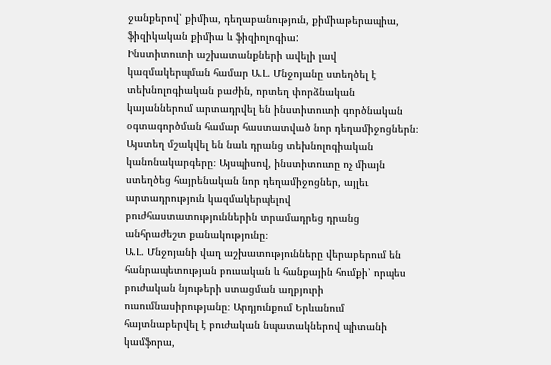ջանքերով՝ քիմիա, դեղաբանություն, քիմիաթերապիա, ֆիզիկական քիմիա և ֆիզիոլոգիա:
Ինստիտուտի աշխատանքների ավելի լավ կազմակերպման համար Ա.Լ. Մնջոյանը ստեղծել է տեխնոլոգիական բաժին, որտեղ փորձնական կայաններում արտադրվել են ինստիտուտի գործնական օգտագործման համար հաստատված նոր դեղամիջոցներն։ Այստեղ մշակվել են նաև դրանց տեխնոլոգիական կանոնակարգերը։ Այսպիսով, ինստիտուտը ոչ միայն ստեղծեց հայրենական նոր դեղամիջոցներ, այլեւ արտադրություն կազմակերպելով բուժհաստատություններին տրամադրեց դրանց անհրաժեշտ քանակությունը։
Ա.Լ. Մնջոյանի վաղ աշխատությունները վերաբերում են հանրապետության բուսական և հանքային հումքի՝ որպես բուժական նյութերի ստացման աղբյուրի ուսումնասիրությանը։ Արդյունքում Երևանում հայտնաբերվել է բուժական նպատակներով պիտանի կամֆորա,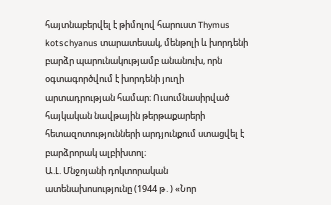հայտնաբերվել է թիմոլով հարուստ Thymus kotschyanus տարատեսակ, մենթոլի և խորդենի բարձր պարունակությամբ անանուխ, որն օգտագործվում է խորդենի յուղի արտադրության համար։ Ուսումնասիրված հայկական նավթային թերթաքարերի հետազոտությունների արդյունքում ստացվել է բարձրորակ ալբիխտոլ։
Ա.Լ. Մնջոյանի դոկտորական ատենախոսությունը (1944 թ․) «Նոր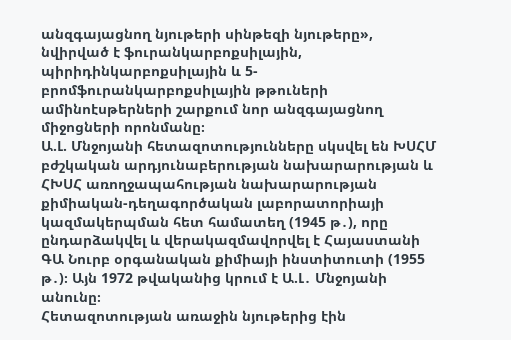անզգայացնող նյութերի սինթեզի նյութերը», նվիրված է ֆուրանկարբոքսիլային, պիրիդինկարբոքսիլային և 5-բրոմֆուրանկարբոքսիլային թթուների ամինոէսթերների շարքում նոր անզգայացնող միջոցների որոնմանը։
Ա.Լ. Մնջոյանի հետազոտությունները սկսվել են ԽՍՀՄ բժշկական արդյունաբերության նախարարության և ՀԽՍՀ առողջապահության նախարարության քիմիական-դեղագործական լաբորատորիայի կազմակերպման հետ համատեղ (1945 թ․), որը ընդարձակվել և վերակազմավորվել է Հայաստանի ԳԱ Նուրբ օրգանական քիմիայի ինստիտուտի (1955 թ․)։ Այն 1972 թվականից կրում է Ա.Լ․ Մնջոյանի անունը։
Հետազոտության առաջին նյութերից էին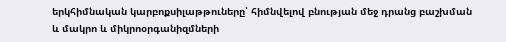երկհիմնական կարբոքսիլաթթուները՝ հիմնվելով բնության մեջ դրանց բաշխման և մակրո և միկրոօրգանիզմների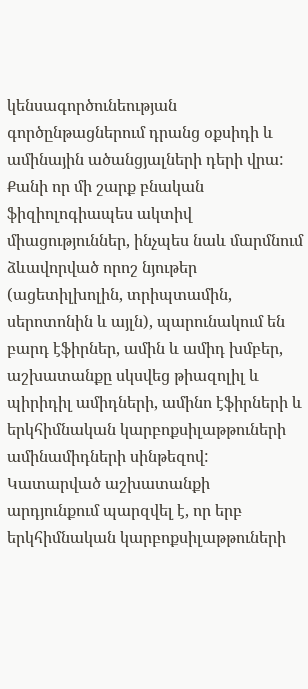կենսագործունեության գործընթացներում դրանց օքսիդի և ամինային ածանցյալների դերի վրա: Քանի որ մի շարք բնական ֆիզիոլոգիապես ակտիվ միացություններ, ինչպես նաև մարմնում ձևավորված որոշ նյութեր (ացետիլխոլին, տրիպտամին, սերոտոնին և այլն), պարունակում են բարդ էֆիրներ, ամին և ամիդ խմբեր, աշխատանքը սկսվեց թիազոլիլ և պիրիդիլ ամիդների, ամինո էֆիրների և երկհիմնական կարբոքսիլաթթուների ամինամիդների սինթեզով: Կատարված աշխատանքի արդյունքում պարզվել է, որ երբ երկհիմնական կարբոքսիլաթթուների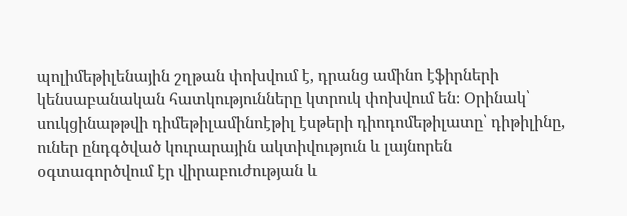պոլիմեթիլենային շղթան փոխվում է, դրանց ամինո էֆիրների կենսաբանական հատկությունները կտրուկ փոխվում են։ Օրինակ՝ սուկցինաթթվի դիմեթիլամինոէթիլ էսթերի դիոդոմեթիլատը՝ դիթիլինը, ուներ ընդգծված կուրարային ակտիվություն և լայնորեն օգտագործվում էր վիրաբուժության և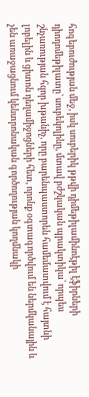հոգեբուժության մեջ, իսկ սուբերիկ թթվի դիմեթիլամինոէթիլ էֆիրների դիոդոմեթիլատը՝ սուբեկոլինը, մտավ բժշկական պրակտիկա՝ որպես շնչառության հզոր խթանիչ, որը բարենպաստորեն համեմատվում է հայտնի լոբելին և ցիտոն դեղամիջոցների հետ, որոնք օգտագործվում են ներմկանային և չեն առաջացնում կենտրոնական գործողության կողմնակի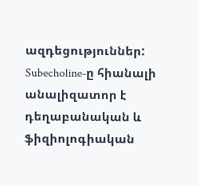ազդեցություններ: Subecholine-ը հիանալի անալիզատոր է դեղաբանական և ֆիզիոլոգիական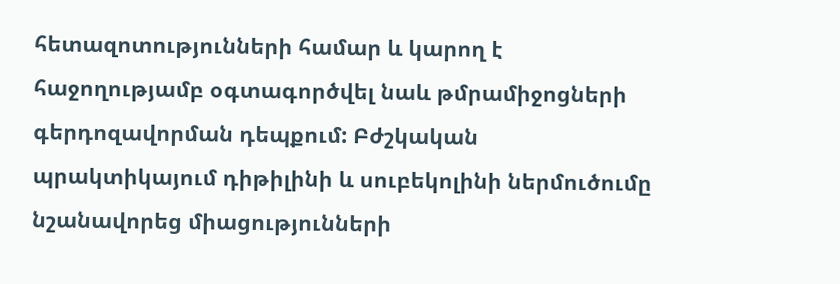հետազոտությունների համար և կարող է հաջողությամբ օգտագործվել նաև թմրամիջոցների գերդոզավորման դեպքում: Բժշկական պրակտիկայում դիթիլինի և սուբեկոլինի ներմուծումը նշանավորեց միացությունների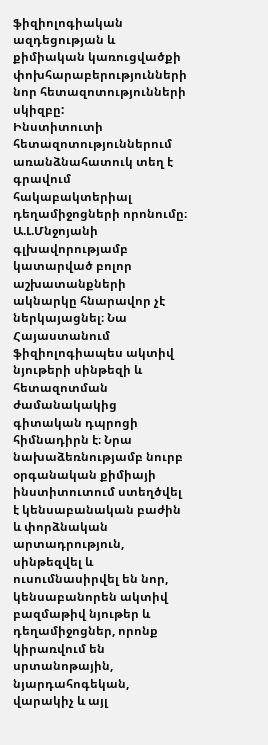ֆիզիոլոգիական ազդեցության և քիմիական կառուցվածքի փոխհարաբերությունների նոր հետազոտությունների սկիզբը:
Ինստիտուտի հետազոտություններում առանձնահատուկ տեղ է գրավում հակաբակտերիալ դեղամիջոցների որոնումը։
Ա.Լ.Մնջոյանի գլխավորությամբ կատարված բոլոր աշխատանքների ակնարկը հնարավոր չէ ներկայացնել։ Նա Հայաստանում ֆիզիոլոգիապես ակտիվ նյութերի սինթեզի և հետազոտման ժամանակակից գիտական դպրոցի հիմնադիրն է։ Նրա նախաձեռնությամբ նուրբ օրգանական քիմիայի ինստիտուտում ստեղծվել է կենսաբանական բաժին և փորձնական արտադրություն, սինթեզվել և ուսումնասիրվել են նոր, կենսաբանորեն ակտիվ բազմաթիվ նյութեր և դեղամիջոցներ, որոնք կիրառվում են սրտանոթային, նյարդահոգեկան, վարակիչ և այլ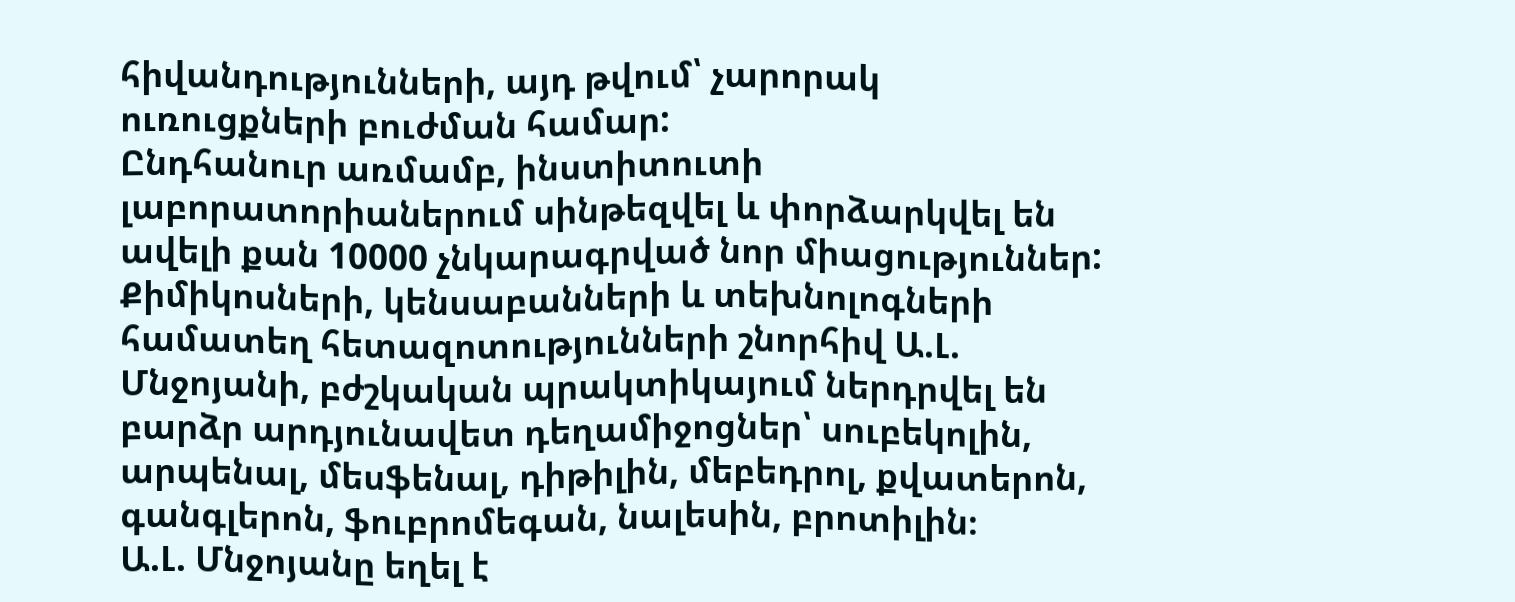հիվանդությունների, այդ թվում՝ չարորակ ուռուցքների բուժման համար:
Ընդհանուր առմամբ, ինստիտուտի լաբորատորիաներում սինթեզվել և փորձարկվել են ավելի քան 10000 չնկարագրված նոր միացություններ: Քիմիկոսների, կենսաբանների և տեխնոլոգների համատեղ հետազոտությունների շնորհիվ Ա.Լ. Մնջոյանի, բժշկական պրակտիկայում ներդրվել են բարձր արդյունավետ դեղամիջոցներ՝ սուբեկոլին, արպենալ, մեսֆենալ, դիթիլին, մեբեդրոլ, քվատերոն, գանգլերոն, ֆուբրոմեգան, նալեսին, բրոտիլին։
Ա.Լ. Մնջոյանը եղել է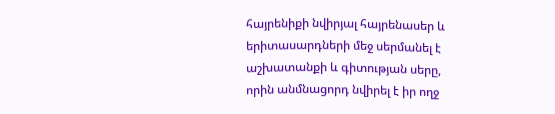հայրենիքի նվիրյալ հայրենասեր և երիտասարդների մեջ սերմանել է աշխատանքի և գիտության սերը, որին անմնացորդ նվիրել է իր ողջ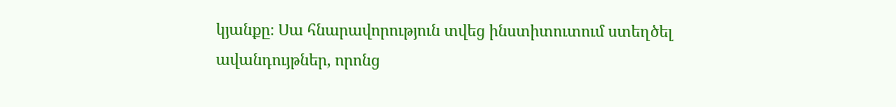կյանքը։ Սա հնարավորություն տվեց ինստիտուտում ստեղծել ավանդույթներ, որոնց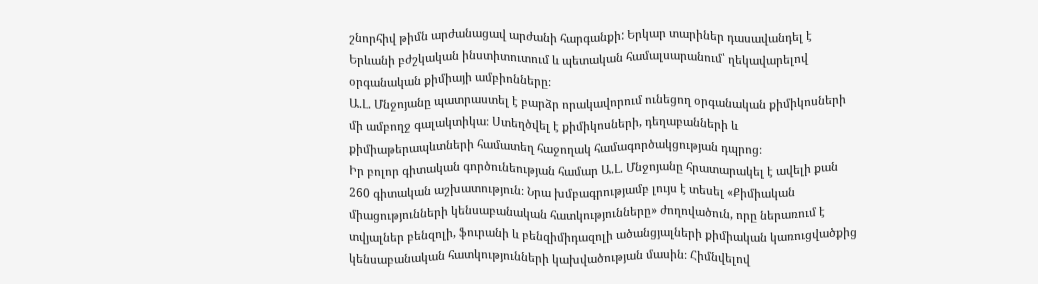շնորհիվ թիմն արժանացավ արժանի հարգանքի: Երկար տարիներ դասավանդել է Երևանի բժշկական ինստիտուտում և պետական համալսարանում՝ ղեկավարելով օրգանական քիմիայի ամբիոնները։
Ա.Լ. Մնջոյանը պատրաստել է բարձր որակավորում ունեցող օրգանական քիմիկոսների մի ամբողջ գալակտիկա։ Ստեղծվել է քիմիկոսների, դեղաբանների և քիմիաթերապևտների համատեղ հաջողակ համագործակցության դպրոց։
Իր բոլոր գիտական գործունեության համար Ա.Լ. Մնջոյանը հրատարակել է ավելի քան 260 գիտական աշխատություն։ Նրա խմբագրությամբ լույս է տեսել «Քիմիական միացությունների կենսաբանական հատկությունները» ժողովածուն, որը ներառում է տվյալներ բենզոլի, ֆուրանի և բենզիմիդազոլի ածանցյալների քիմիական կառուցվածքից կենսաբանական հատկությունների կախվածության մասին։ Հիմնվելով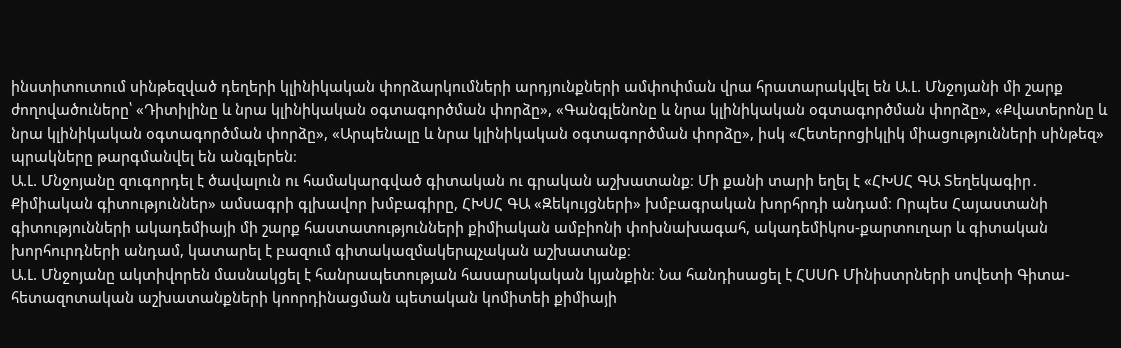ինստիտուտում սինթեզված դեղերի կլինիկական փորձարկումների արդյունքների ամփոփման վրա հրատարակվել են Ա.Լ. Մնջոյանի մի շարք ժողովածուները՝ «Դիտիլինը և նրա կլինիկական օգտագործման փորձը», «Գանգլենոնը և նրա կլինիկական օգտագործման փորձը», «Քվատերոնը և նրա կլինիկական օգտագործման փորձը», «Արպենալը և նրա կլինիկական օգտագործման փորձը», իսկ «Հետերոցիկլիկ միացությունների սինթեզ» պրակները թարգմանվել են անգլերեն։
Ա.Լ. Մնջոյանը զուգորդել է ծավալուն ու համակարգված գիտական ու գրական աշխատանք։ Մի քանի տարի եղել է «ՀԽՍՀ ԳԱ Տեղեկագիր․ Քիմիական գիտություններ» ամսագրի գլխավոր խմբագիրը, ՀԽՍՀ ԳԱ «Զեկույցների» խմբագրական խորհրդի անդամ։ Որպես Հայաստանի գիտությունների ակադեմիայի մի շարք հաստատությունների քիմիական ամբիոնի փոխնախագահ, ակադեմիկոս-քարտուղար և գիտական խորհուրդների անդամ, կատարել է բազում գիտակազմակերպչական աշխատանք։
Ա.Լ. Մնջոյանը ակտիվորեն մասնակցել է հանրապետության հասարակական կյանքին։ Նա հանդիսացել է ՀՍՍՌ Մինիստրների սովետի Գիտա-հետազոտական աշխատանքների կոորդինացման պետական կոմիտեի քիմիայի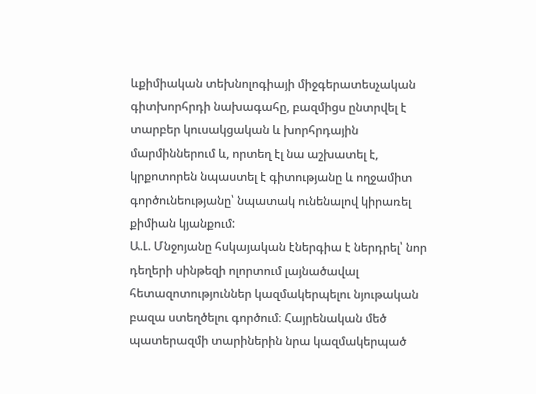ևքիմիական տեխնոլոգիայի միջգերատեսչական գիտխորհրդի նախագահը, բազմիցս ընտրվել է տարբեր կուսակցական և խորհրդային մարմիններում և, որտեղ էլ նա աշխատել է, կրքոտորեն նպաստել է գիտությանը և ողջամիտ գործունեությանը՝ նպատակ ունենալով կիրառել քիմիան կյանքում:
Ա.Լ. Մնջոյանը հսկայական էներգիա է ներդրել՝ նոր դեղերի սինթեզի ոլորտում լայնածավալ հետազոտություններ կազմակերպելու նյութական բազա ստեղծելու գործում։ Հայրենական մեծ պատերազմի տարիներին նրա կազմակերպած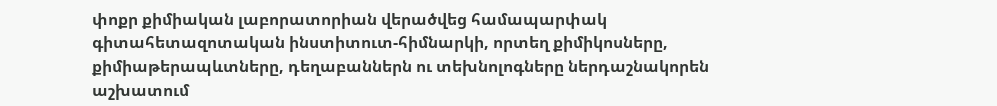փոքր քիմիական լաբորատորիան վերածվեց համապարփակ գիտահետազոտական ինստիտուտ-հիմնարկի, որտեղ քիմիկոսները, քիմիաթերապևտները, դեղաբաններն ու տեխնոլոգները ներդաշնակորեն աշխատում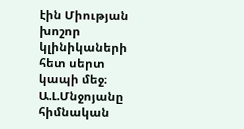էին Միության խոշոր կլինիկաների հետ սերտ կապի մեջ։
Ա.Լ.Մնջոյանը հիմնական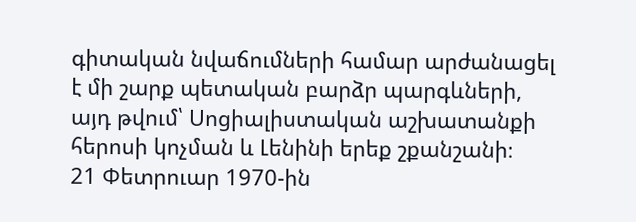գիտական նվաճումների համար արժանացել է մի շարք պետական բարձր պարգևների, այդ թվում՝ Սոցիալիստական աշխատանքի հերոսի կոչման և Լենինի երեք շքանշանի։
21 Փետրուար 1970-ին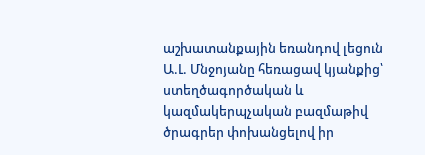աշխատանքային եռանդով լեցուն Ա.Լ. Մնջոյանը հեռացավ կյանքից՝ ստեղծագործական և կազմակերպչական բազմաթիվ ծրագրեր փոխանցելով իր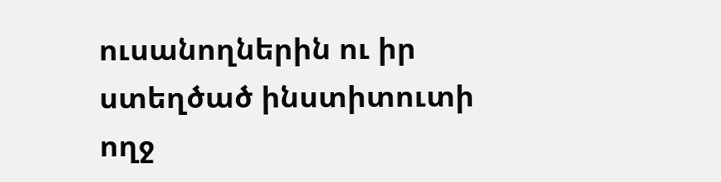ուսանողներին ու իր ստեղծած ինստիտուտի ողջ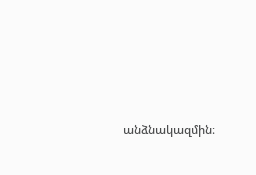անձնակազմին։